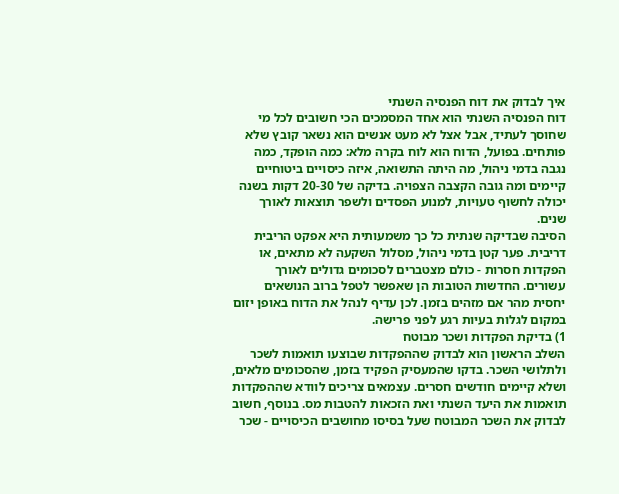איך לבדוק את דוח הפנסיה השנתי
דוח הפנסיה השנתי הוא אחד המסמכים הכי חשובים לכל מי שחוסך לעתיד, אבל אצל לא מעט אנשים הוא נשאר קובץ שלא פותחים. בפועל, הדוח הוא לוח בקרה מלא: כמה הופקד, כמה נגבה בדמי ניהול, מה היתה התשואה, איזה כיסויים ביטוחיים קיימים ומה גובה הקצבה הצפויה. בדיקה של 20-30 דקות בשנה יכולה לחשוף טעויות, למנוע הפסדים ולשפר תוצאות לאורך שנים.
הסיבה שבדיקה שנתית כל כך משמעותית היא אפקט הריבית דריבית. פער קטן בדמי ניהול, מסלול השקעה לא מתאים, או הפקדות חסרות - כולם מצטברים לסכומים גדולים לאורך עשורים. החדשות הטובות הן שאפשר לטפל ברוב הנושאים יחסית מהר אם מזהים בזמן. לכן עדיף לנהל את הדוח באופן יזום במקום לגלות בעיות רגע לפני פרישה.
1) בדיקת הפקדות ושכר מבוטח
השלב הראשון הוא לבדוק שההפקדות שבוצעו תואמות לשכר ולתלושי השכר. בדקו שהמעסיק הפקיד בזמן, שהסכומים מלאים, ושלא קיימים חודשים חסרים. עצמאים צריכים לוודא שההפקדות תואמות את היעד השנתי ואת הזכאות להטבות מס. בנוסף, חשוב לבדוק את השכר המבוטח שעל בסיסו מחושבים הכיסויים - שכר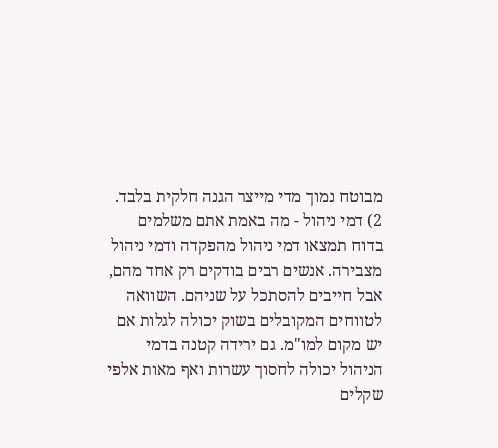מבוטח נמוך מדי מייצר הגנה חלקית בלבד.
2) דמי ניהול - מה באמת אתם משלמים
בדוח תמצאו דמי ניהול מהפקדה ודמי ניהול מצבירה. אנשים רבים בודקים רק אחד מהם, אבל חייבים להסתכל על שניהם. השוואה לטווחים המקובלים בשוק יכולה לגלות אם יש מקום למו"מ. גם ירידה קטנה בדמי הניהול יכולה לחסוך עשרות ואף מאות אלפי שקלים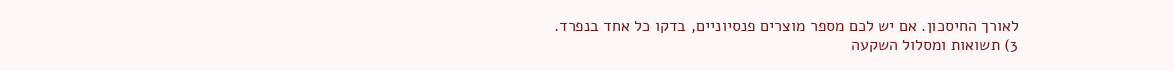לאורך החיסכון. אם יש לכם מספר מוצרים פנסיוניים, בדקו כל אחד בנפרד.
3) תשואות ומסלול השקעה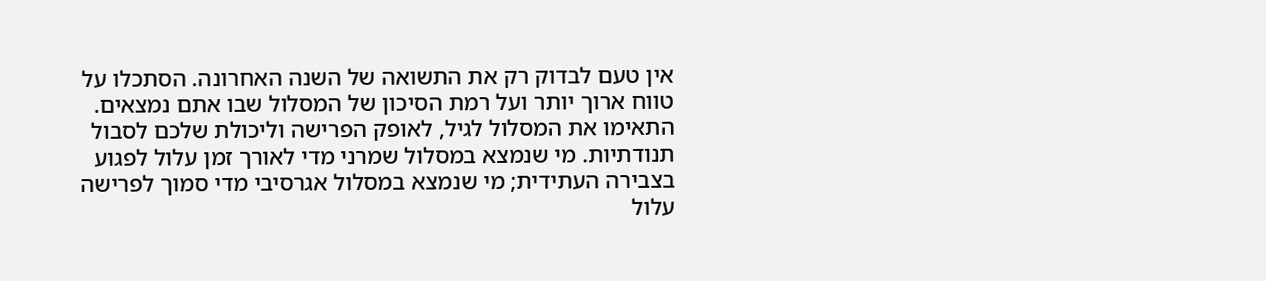אין טעם לבדוק רק את התשואה של השנה האחרונה. הסתכלו על טווח ארוך יותר ועל רמת הסיכון של המסלול שבו אתם נמצאים. התאימו את המסלול לגיל, לאופק הפרישה וליכולת שלכם לסבול תנודתיות. מי שנמצא במסלול שמרני מדי לאורך זמן עלול לפגוע בצבירה העתידית; מי שנמצא במסלול אגרסיבי מדי סמוך לפרישה עלול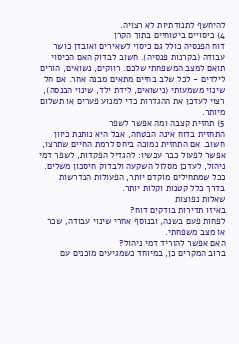להיחשף לתנודתיות לא רצויה.
4) כיסויים ביטוחיים בתוך הקרן
דוח הפנסיה כולל גם כיסוי לשאירים ואובדן כושר עבודה (בקרנות פנסיה). חשוב לבדוק האם הכיסוי תואם למצב המשפחתי שלכם. רווקים, נשואים, הורים לילדים - לכל שלב בחיים מתאים מבנה אחר. אם חל שינוי משמעותי (נישואים, לידת ילד, שינוי הכנסה), רצוי לעדכן את ההגדרות כדי למנוע פערים או תשלום מיותר.
5) תחזית קצבה ומה אפשר לשפר
התחזית בדוח אינה הבטחה, אבל היא נותנת כיוון חשוב. אם התחזית נמוכה ביחס לרמת החיים שתרצו, אפשר לפעול כבר עכשיו: להגדיל הפקדות, לשפר דמי ניהול, לעדכן מסלול השקעה ולבדוק חיסכון משלים. ככל שמתחילים מוקדם יותר, הפעולות הנדרשות בדרך כלל קטנות וקלות יותר.
שאלות נפוצות
באיזו תדירות בודקים דוח?
לפחות פעם בשנה, ובנוסף אחרי שינוי עבודה, שכר או מצב משפחתי.
האם אפשר להוריד דמי ניהול?
ברוב המקרים כן, במיוחד כשמגיעים מוכנים עם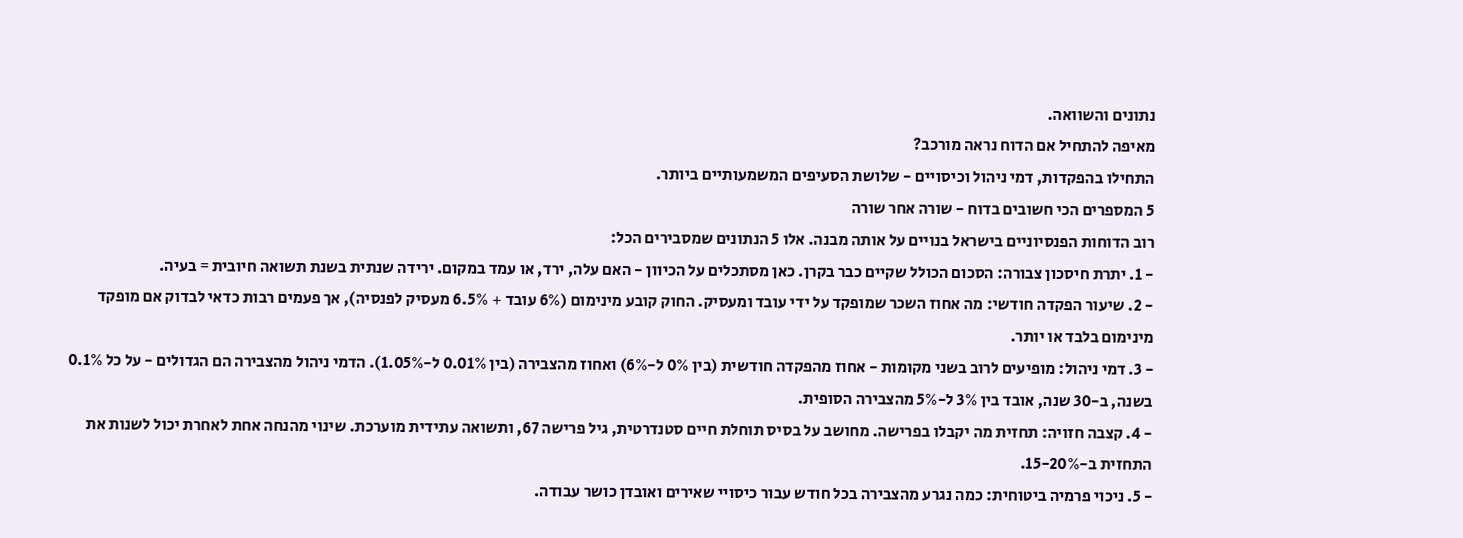נתונים והשוואה.
מאיפה להתחיל אם הדוח נראה מורכב?
התחילו בהפקדות, דמי ניהול וכיסויים - שלושת הסעיפים המשמעותיים ביותר.
5 המספרים הכי חשובים בדוח - שורה אחר שורה
רוב הדוחות הפנסיוניים בישראל בנויים על אותה מבנה. אלו 5 הנתונים שמסבירים הכל:
- 1. יתרת חיסכון צבורה: הסכום הכולל שקיים כבר בקרן. כאן מסתכלים על הכיוון - האם עלה, ירד, או עמד במקום. ירידה שנתית בשנת תשואה חיובית = בעיה.
- 2. שיעור הפקדה חודשי: מה אחוז השכר שמופקד על ידי עובד ומעסיק. החוק קובע מינימום (6% עובד + 6.5% מעסיק לפנסיה), אך פעמים רבות כדאי לבדוק אם מופקד מינימום בלבד או יותר.
- 3. דמי ניהול: מופיעים לרוב בשני מקומות - אחוז מהפקדה חודשית (בין 0% ל-6%) ואחוז מהצבירה (בין 0.01% ל-1.05%). הדמי ניהול מהצבירה הם הגדולים - על כל 0.1% בשנה, ב-30 שנה, אובד בין 3% ל-5% מהצבירה הסופית.
- 4. קצבה חזויה: תחזית מה יקבלו בפרישה. מחושב על בסיס תוחלת חיים סטנדרטית, גיל פרישה 67, ותשואה עתידית מוערכת. שינוי מהנחה אחת לאחרת יכול לשנות את התחזית ב-15-20%.
- 5. ניכוי פרמיה ביטוחית: כמה נגרע מהצבירה בכל חודש עבור כיסויי שאירים ואובדן כושר עבודה.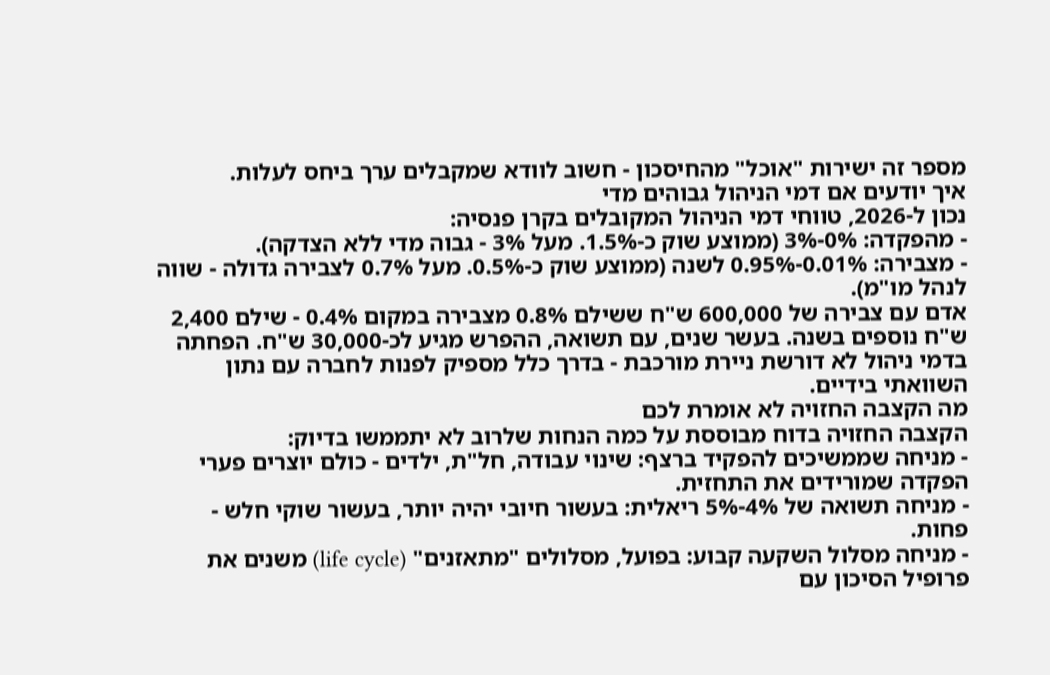מספר זה ישירות "אוכל" מהחיסכון - חשוב לוודא שמקבלים ערך ביחס לעלות.
איך יודעים אם דמי הניהול גבוהים מדי
נכון ל-2026, טווחי דמי הניהול המקובלים בקרן פנסיה:
- מהפקדה: 0%-3% (ממוצע שוק כ-1.5%. מעל 3% - גבוה מדי ללא הצדקה).
- מצבירה: 0.01%-0.95% לשנה (ממוצע שוק כ-0.5%. מעל 0.7% לצבירה גדולה - שווה לנהל מו"מ).
אדם עם צבירה של 600,000 ש"ח ששילם 0.8% מצבירה במקום 0.4% - שילם 2,400 ש"ח נוספים בשנה. בעשר שנים, עם תשואה, ההפרש מגיע לכ-30,000 ש"ח. הפחתה בדמי ניהול לא דורשת ניירת מורכבת - בדרך כלל מספיק לפנות לחברה עם נתון השוואתי בידיים.
מה הקצבה החזויה לא אומרת לכם
הקצבה החזויה בדוח מבוססת על כמה הנחות שלרוב לא יתממשו בדיוק:
- מניחה שממשיכים להפקיד ברצף: שינוי עבודה, חל"ת, ילדים - כולם יוצרים פערי הפקדה שמורידים את התחזית.
- מניחה תשואה של 4%-5% ריאלית: בעשור חיובי יהיה יותר, בעשור שוקי חלש - פחות.
- מניחה מסלול השקעה קבוע: בפועל, מסלולים "מתאזנים" (life cycle) משנים את פרופיל הסיכון עם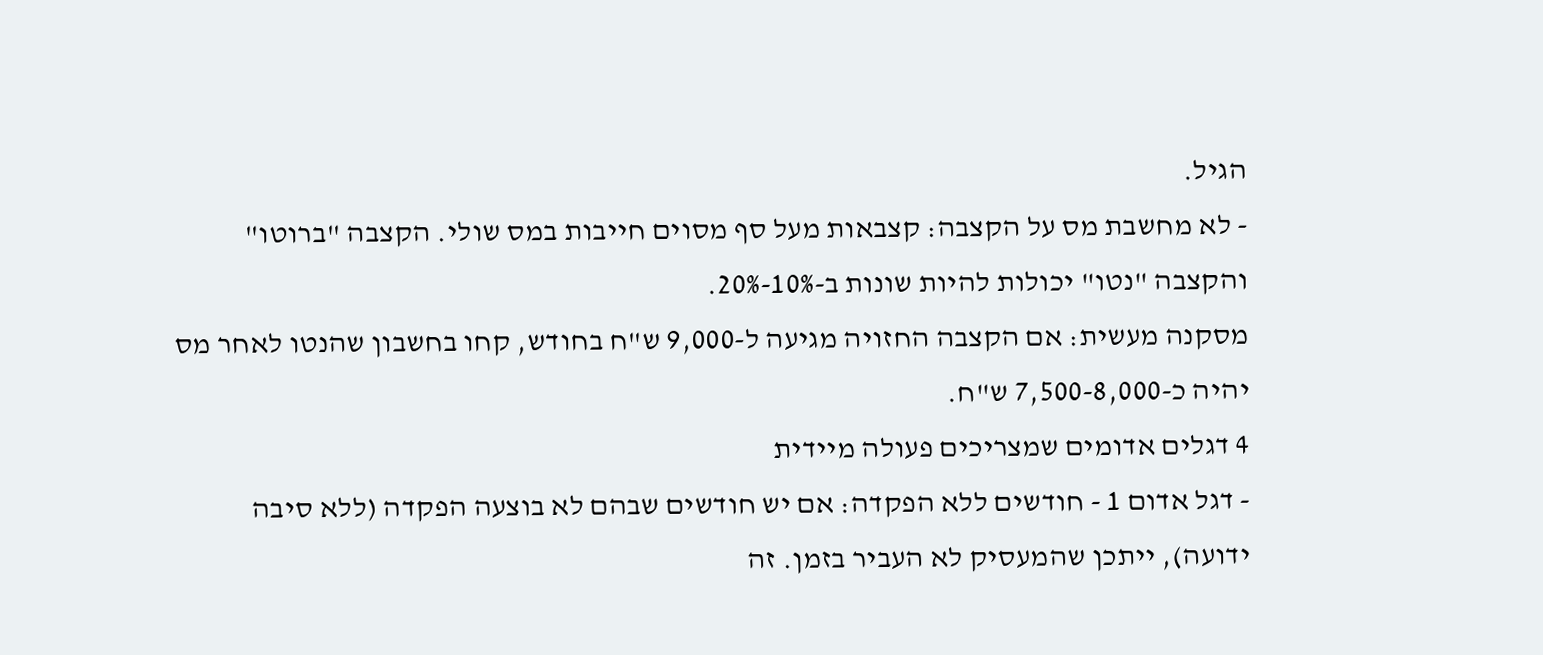הגיל.
- לא מחשבת מס על הקצבה: קצבאות מעל סף מסוים חייבות במס שולי. הקצבה "ברוטו" והקצבה "נטו" יכולות להיות שונות ב-10%-20%.
מסקנה מעשית: אם הקצבה החזויה מגיעה ל-9,000 ש"ח בחודש, קחו בחשבון שהנטו לאחר מס יהיה כ-7,500-8,000 ש"ח.
4 דגלים אדומים שמצריכים פעולה מיידית
- דגל אדום 1 - חודשים ללא הפקדה: אם יש חודשים שבהם לא בוצעה הפקדה (ללא סיבה ידועה), ייתכן שהמעסיק לא העביר בזמן. זה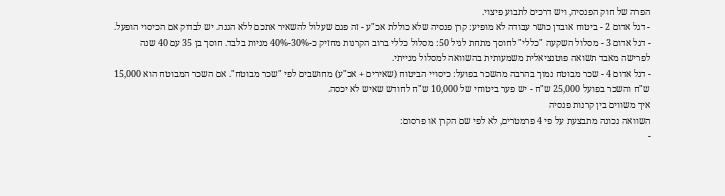הפרה של חוק הפנסיה, ויש דרכים לתבוע פיצוי.
- דגל אדום 2 - ביטוח אובדן כושר עבודה לא מופיע: קרן פנסיה שלא כוללת אכ"ע - זה פגם שעלול להשאיר אתכם ללא הגנה. יש לבדוק אם הכיסוי הופעל.
- דגל אדום 3 - מסלול השקעה "כללי" לחוסך מתחת לגיל 50: מסלול כללי ברוב הקרנות מחזיק כ-30%-40% מניות בלבד. חוסך בן 35 עם 40 שנה לפרישה מאבד תשואה פוטנציאלית משמעותית בהשוואה למסלול מנייתי.
- דגל אדום 4 - שכר מבוטח נמוך בהרבה מהשכר בפועל: כיסויי הביטוח (שאירים + אכ"ע) מחושבים לפי "שכר מבוטח". אם השכר המבוטח הוא 15,000 ש"ח והשכר בפועל 25,000 ש"ח - יש פער ביטוחי של 10,000 ש"ח לחודש שאיש לא יכסה.
איך משווים בין קרנות פנסיה
השוואה נכונה מתבצעת על פי 4 פרמטרים, לא לפי שם הקרן או פרסום:
-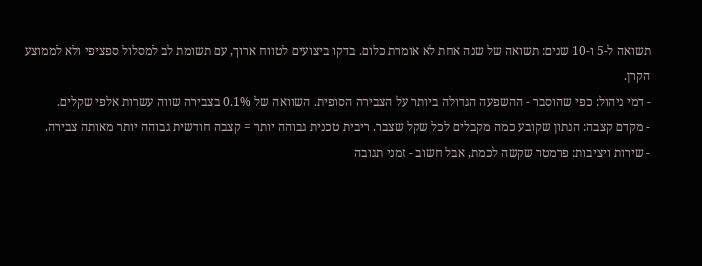תשואה ל-5 ו-10 שנים: תשואה של שנה אחת לא אומרת כלום. בדקו ביצועים לטווח ארוך, עם תשומת לב למסלול ספציפי ולא לממוצע הקרן.
- דמי ניהול: כפי שהוסבר - ההשפעה הגדולה ביותר על הצבירה הסופית. השוואה של 0.1% בצבירה שווה עשרות אלפי שקלים.
- מקדם קצבה: הנתון שקובע כמה מקבלים לכל שקל שצבר. ריבית טכנית גבוהה יותר = קצבה חודשית גבוהה יותר מאותה צבירה.
- שירות ויציבות: פרמטר שקשה לכמת, אבל חשוב - זמני תגובה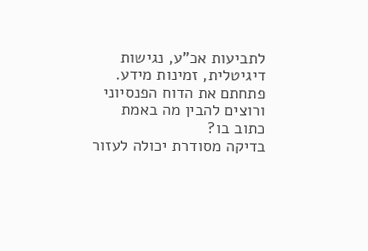לתביעות אכ"ע, נגישות דיגיטלית, זמינות מידע.
פתחתם את הדוח הפנסיוני ורוצים להבין מה באמת כתוב בו?
בדיקה מסודרת יכולה לעזור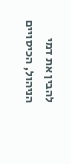להבין את דמי הניהול, הכיסויים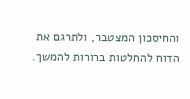והחיסכון המצטבר, ולתרגם את הדוח להחלטות ברורות להמשך.